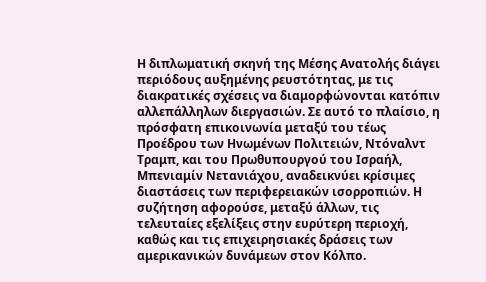Η διπλωματική σκηνή της Μέσης Ανατολής διάγει περιόδους αυξημένης ρευστότητας, με τις διακρατικές σχέσεις να διαμορφώνονται κατόπιν αλλεπάλληλων διεργασιών. Σε αυτό το πλαίσιο, η πρόσφατη επικοινωνία μεταξύ του τέως Προέδρου των Ηνωμένων Πολιτειών, Ντόναλντ Τραμπ, και του Πρωθυπουργού του Ισραήλ, Μπενιαμίν Νετανιάχου, αναδεικνύει κρίσιμες διαστάσεις των περιφερειακών ισορροπιών. Η συζήτηση αφορούσε, μεταξύ άλλων, τις τελευταίες εξελίξεις στην ευρύτερη περιοχή, καθώς και τις επιχειρησιακές δράσεις των αμερικανικών δυνάμεων στον Κόλπο.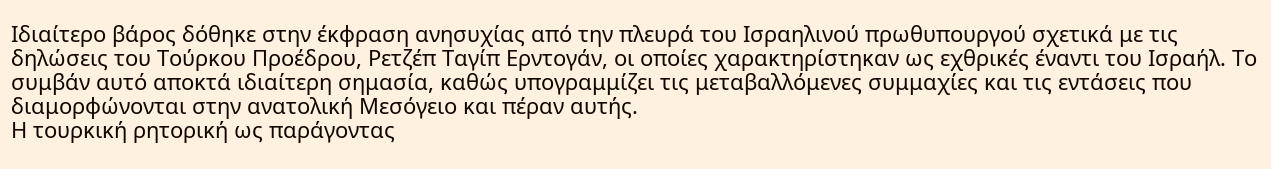Ιδιαίτερο βάρος δόθηκε στην έκφραση ανησυχίας από την πλευρά του Ισραηλινού πρωθυπουργού σχετικά με τις δηλώσεις του Τούρκου Προέδρου, Ρετζέπ Ταγίπ Ερντογάν, οι οποίες χαρακτηρίστηκαν ως εχθρικές έναντι του Ισραήλ. Το συμβάν αυτό αποκτά ιδιαίτερη σημασία, καθώς υπογραμμίζει τις μεταβαλλόμενες συμμαχίες και τις εντάσεις που διαμορφώνονται στην ανατολική Μεσόγειο και πέραν αυτής.
Η τουρκική ρητορική ως παράγοντας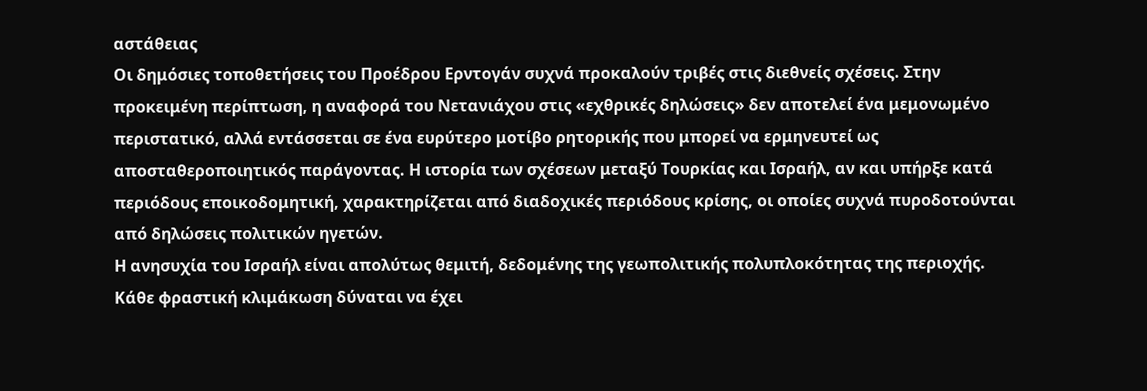αστάθειας
Οι δημόσιες τοποθετήσεις του Προέδρου Ερντογάν συχνά προκαλούν τριβές στις διεθνείς σχέσεις. Στην προκειμένη περίπτωση, η αναφορά του Νετανιάχου στις «εχθρικές δηλώσεις» δεν αποτελεί ένα μεμονωμένο περιστατικό, αλλά εντάσσεται σε ένα ευρύτερο μοτίβο ρητορικής που μπορεί να ερμηνευτεί ως αποσταθεροποιητικός παράγοντας. Η ιστορία των σχέσεων μεταξύ Τουρκίας και Ισραήλ, αν και υπήρξε κατά περιόδους εποικοδομητική, χαρακτηρίζεται από διαδοχικές περιόδους κρίσης, οι οποίες συχνά πυροδοτούνται από δηλώσεις πολιτικών ηγετών.
Η ανησυχία του Ισραήλ είναι απολύτως θεμιτή, δεδομένης της γεωπολιτικής πολυπλοκότητας της περιοχής. Κάθε φραστική κλιμάκωση δύναται να έχει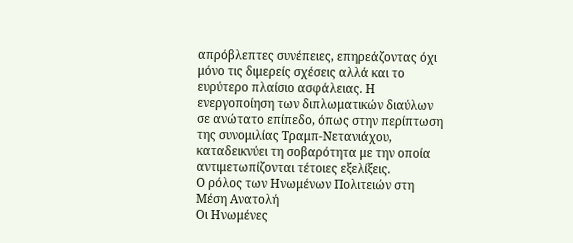απρόβλεπτες συνέπειες, επηρεάζοντας όχι μόνο τις διμερείς σχέσεις αλλά και το ευρύτερο πλαίσιο ασφάλειας. Η ενεργοποίηση των διπλωματικών διαύλων σε ανώτατο επίπεδο, όπως στην περίπτωση της συνομιλίας Τραμπ-Νετανιάχου, καταδεικνύει τη σοβαρότητα με την οποία αντιμετωπίζονται τέτοιες εξελίξεις.
Ο ρόλος των Ηνωμένων Πολιτειών στη Μέση Ανατολή
Οι Ηνωμένες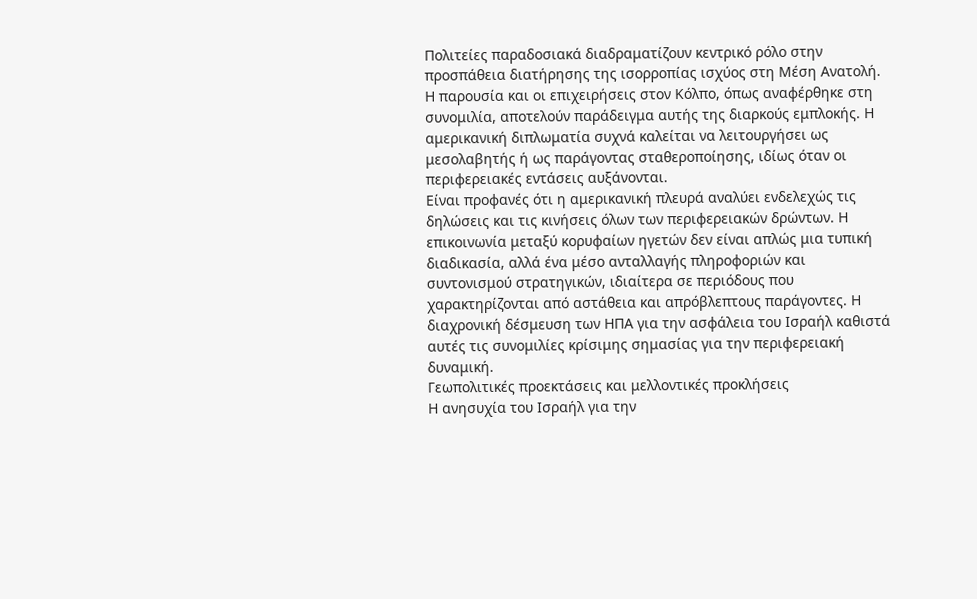Πολιτείες παραδοσιακά διαδραματίζουν κεντρικό ρόλο στην προσπάθεια διατήρησης της ισορροπίας ισχύος στη Μέση Ανατολή. Η παρουσία και οι επιχειρήσεις στον Κόλπο, όπως αναφέρθηκε στη συνομιλία, αποτελούν παράδειγμα αυτής της διαρκούς εμπλοκής. Η αμερικανική διπλωματία συχνά καλείται να λειτουργήσει ως μεσολαβητής ή ως παράγοντας σταθεροποίησης, ιδίως όταν οι περιφερειακές εντάσεις αυξάνονται.
Είναι προφανές ότι η αμερικανική πλευρά αναλύει ενδελεχώς τις δηλώσεις και τις κινήσεις όλων των περιφερειακών δρώντων. Η επικοινωνία μεταξύ κορυφαίων ηγετών δεν είναι απλώς μια τυπική διαδικασία, αλλά ένα μέσο ανταλλαγής πληροφοριών και συντονισμού στρατηγικών, ιδιαίτερα σε περιόδους που χαρακτηρίζονται από αστάθεια και απρόβλεπτους παράγοντες. Η διαχρονική δέσμευση των ΗΠΑ για την ασφάλεια του Ισραήλ καθιστά αυτές τις συνομιλίες κρίσιμης σημασίας για την περιφερειακή δυναμική.
Γεωπολιτικές προεκτάσεις και μελλοντικές προκλήσεις
Η ανησυχία του Ισραήλ για την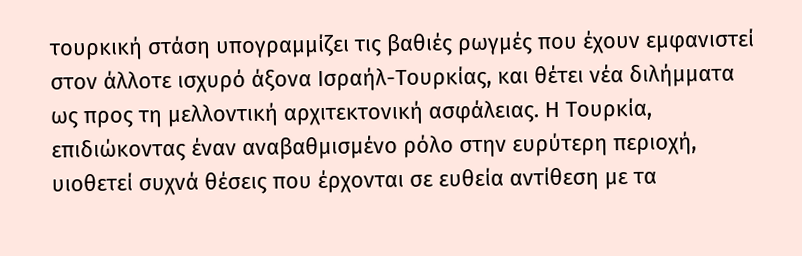τουρκική στάση υπογραμμίζει τις βαθιές ρωγμές που έχουν εμφανιστεί στον άλλοτε ισχυρό άξονα Ισραήλ-Τουρκίας, και θέτει νέα διλήμματα ως προς τη μελλοντική αρχιτεκτονική ασφάλειας. Η Τουρκία, επιδιώκοντας έναν αναβαθμισμένο ρόλο στην ευρύτερη περιοχή, υιοθετεί συχνά θέσεις που έρχονται σε ευθεία αντίθεση με τα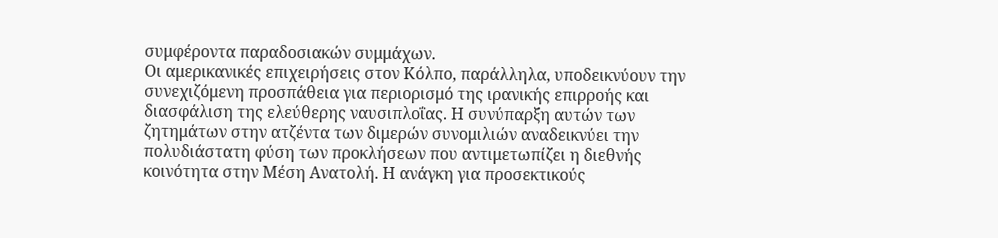συμφέροντα παραδοσιακών συμμάχων.
Οι αμερικανικές επιχειρήσεις στον Κόλπο, παράλληλα, υποδεικνύουν την συνεχιζόμενη προσπάθεια για περιορισμό της ιρανικής επιρροής και διασφάλιση της ελεύθερης ναυσιπλοΐας. Η συνύπαρξη αυτών των ζητημάτων στην ατζέντα των διμερών συνομιλιών αναδεικνύει την πολυδιάστατη φύση των προκλήσεων που αντιμετωπίζει η διεθνής κοινότητα στην Μέση Ανατολή. Η ανάγκη για προσεκτικούς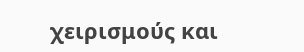χειρισμούς και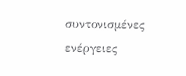συντονισμένες ενέργειες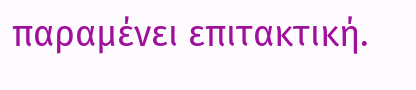παραμένει επιτακτική.